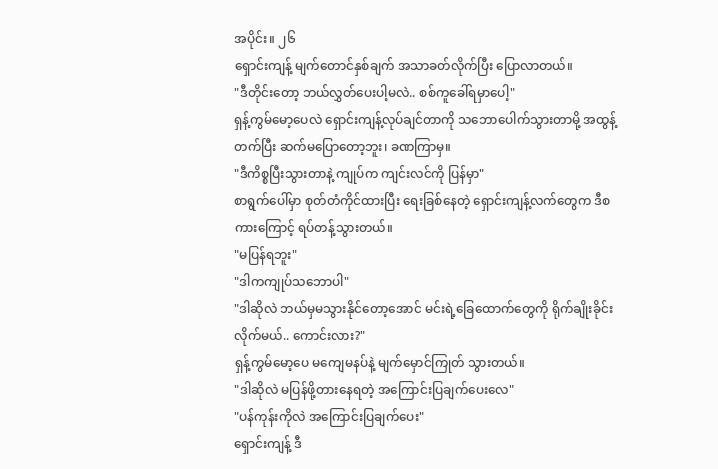အပိုင်း။ ၂၆
ရှောင်းကျန့် မျက်တောင်နှစ်ချက် အသာခတ်လိုက်ပြီး ပြောလာတယ်။
"ဒီတိုင်းတော့ ဘယ်လွှတ်ပေးပါ့မလဲ.. စစ်ကူခေါ်ရမှာပေါ့"
ရှန့်ကွမ်မော့ပေလဲ ရှောင်းကျန့်လုပ်ချင်တာကို သဘောပေါက်သွားတာမို့ အထွန့်တက်ပြီး ဆက်မပြောတော့ဘူး၊ ခဏကြာမှ။
"ဒီကိစ္စပြီးသွားတာနဲ့ ကျုပ်က ကျင်းလင်ကို ပြန်မှာ"
စာရွက်ပေါ်မှာ စုတ်တံကိုင်ထားပြီး ရေးခြစ်နေတဲ့ ရှောင်းကျန့်လက်တွေက ဒီစကားကြောင့် ရပ်တန့်သွားတယ်။
"မပြန်ရဘူး"
"ဒါကကျုပ်သဘောပါ"
"ဒါဆိုလဲ ဘယ်မှမသွားနိုင်တော့အောင် မင်းရဲ့ခြေထောက်တွေကို ရိုက်ချိုးခိုင်းလိုက်မယ်.. ကောင်းလား?"
ရှန့်ကွမ်မော့ပေ မကျေမနပ်နဲ့ မျက်မှောင်ကြုတ် သွားတယ်။
"ဒါဆိုလဲ မပြန်ဖို့တားနေရတဲ့ အကြောင်းပြချက်ပေးလေ"
"ပန်ကုန်းကိုလဲ အကြောင်းပြချက်ပေး"
ရှောင်းကျန့် ဒီ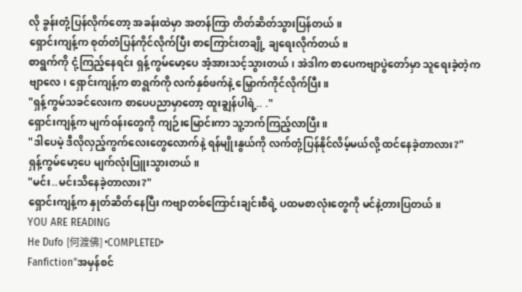လို ခွန်းတုံ့ပြန်လိုက်တော့ အခန်းထဲမှာ အတန်ကြာ တိတ်ဆိတ်သွားပြန်တယ်။
ရှောင်းကျန့်က စုတ်တံပြန်ကိုင်လိုက်ပြီး စာကြောင်းတချို့ ချရေးလိုက်တယ်။
စာရွက်ကို ငုံ့ကြည့်နေရင်း ရှန့်ကွမ်မော့ပေ အံ့အားသင့်သွားတယ်၊ အဲဒါက စာပေကဗျာပွဲတော်မှာ သူရေးခဲ့တဲ့ကဗျာလေ၊ ရှောင်းကျန့်က စာရွက်ကို လက်နှစ်ဖက်နဲ့ မြှောက်ကိုင်လိုက်ပြီး။
"ရှန့်ကွမ်သခင်လေးက စာပေပညာမှာတော့ ထူးချွန်ပါရဲ့.. ."
ရှောင်းကျန့်က မျက်၀န်းတွေကို ကျဉ်းမြောင်းကာ သူ့ဘက်ကြည့်လာပြီး။
"ဒါပေမဲ့ ဒီလိုလှည့်ကွက်လေးတွေလောက်နဲ့ ရန်မျိုးနွယ်ကို လက်တုံ့ပြန်နိုင်လိမ့်မယ်လို့ ထင်နေခဲ့တာလား?"
ရှန့်ကွမ်မော့ပေ မျက်လုံးပြူးသွားတယ်။
"မင်း..မင်းသိနေခဲ့တာလား?"
ရှောင်းကျန့်က နှုတ်ဆိတ်နေပြီး ကဗျာတစ်ကြောင်းချင်းစီရဲ့ ပထမစာလုံးတွေကို မင်နဲ့တားပြတယ်။
YOU ARE READING
He Dufo [何渡佛] •COMPLETED•
Fanfiction"အမှန်စင်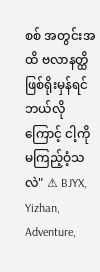စစ် အတွင်းအထိ ဗလာနတ္ထိ ဖြစ်ရိုးမှန်ရင် ဘယ်လိုကြောင့် ငါ့ကို မကြည့်ဝံ့သလဲ" ⚠ BJYX, Yizhan, Adventure,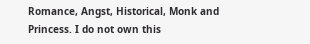Romance, Angst, Historical, Monk and Princess. I do not own this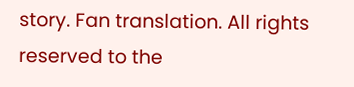story. Fan translation. All rights reserved to the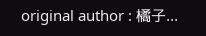original author : 橘子...